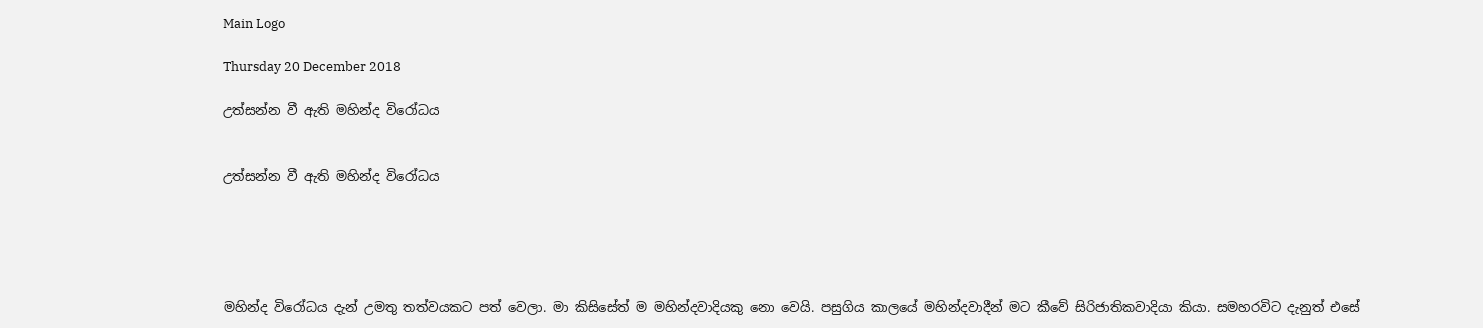Main Logo

Thursday 20 December 2018

උත්සන්න වී ඇති මහින්ද විරෝධය


උත්සන්න වී ඇති මහින්ද විරෝධය





මහින්ද විරෝධය දැන් උමතු තත්වයකට පත් වෙලා. මා කිසිසේත් ම මහින්දවාදියකු නො වෙයි. පසුගිය කාලයේ මහින්දවාදීන් මට කීවේ සිරිජාතිකවාදියා කියා. සමහරවිට දැනුත් එසේ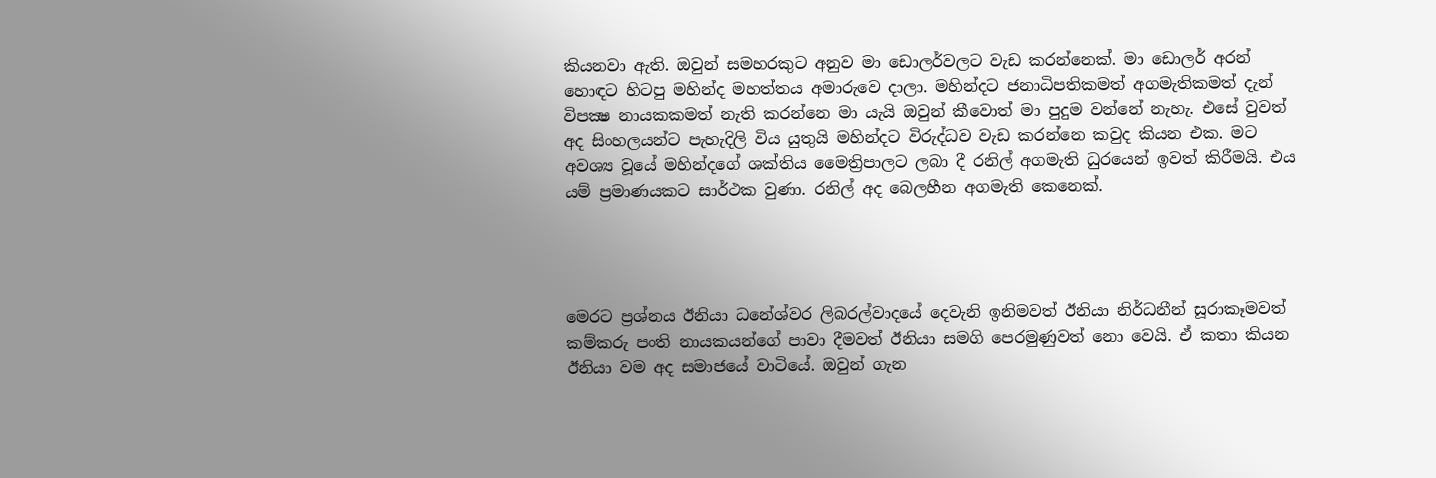කියනවා ඇති. ඔවුන් සමහරකුට අනුව මා ඩොලර්වලට වැඩ කරන්නෙක්. මා ඩොලර් අරන් හොඳට හිටපු මහින්ද මහත්තය අමාරුවෙ දාලා. මහින්දට ජනාධිපතිකමත් අගමැතිකමත් දැන් විපක්‍ෂ නායකකමත් නැති කරන්නෙ මා යැයි ඔවුන් කීවොත් මා පුදුම වන්නේ නැහැ. එසේ වුවත් අද සිංහලයන්ට පැහැදිලි විය යුතුයි මහින්දට විරුද්ධව වැඩ කරන්නෙ කවුද කියන එක. මට අවශ්‍ය වූයේ මහින්දගේ ශක්තිය මෛත්‍රිපාලට ලබා දී රනිල් අගමැති ධුරයෙන් ඉවත් කිරීමයි. එය යම් ප්‍රමාණයකට සාර්ථක වුණා. රනිල් අද බෙලහීන අගමැති කෙනෙක්.




මෙරට ප්‍රශ්නය ඊනියා ධනේශ්වර ලිබරල්වාදයේ දෙවැනි ඉනිමවත් ඊනියා නිර්ධනීන් සූරාකෑමවත් කම්කරු පංති නායකයන්ගේ පාවා දීමවත් ඊනියා සමගි පෙරමුණුවත් නො වෙයි. ඒ කතා කියන ඊනියා වම අද සමාජයේ වාටියේ. ඔවුන් ගැන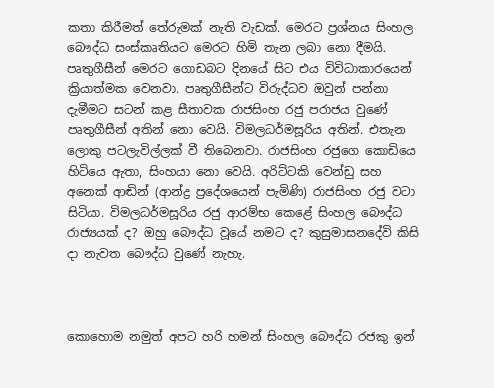කතා කිරීමත් තේරුමක් නැති වැඩක්. මෙරට ප්‍රශ්නය සිංහල බෞද්ධ සංස්කෘතියට මෙරට හිමි තැන ලබා නො දීමයි. පෘතුගීසීන් මෙරට ගොඩබට දිනයේ සිට එය විවිධාකාරයෙන් ක්‍රියාත්මක වෙනවා. පෘතුගීසීන්ට විරුද්ධව ඔවුන් පන්නා දැමීමට සටන් කළ සීතාවක රාජසිංහ රජු පරාජය වුණේ පෘතුගීසීන් අතින් නො වෙයි. විමලධර්මසූරිය අතින්. එතැන ලොකු පටලැවිල්ලක් වී තිබෙනවා. රාජසිංහ රජුගෙ කොඩියෙ හිටියෙ ඇතා, සිංහයා නො වෙයි. අරිට්ටකි වෙන්ඩු සහ අනෙක් ආඬින් (ආන්ද්‍ර ප්‍රදේශයෙන් පැමිණි) රාජසිංහ රජු වටා සිටියා. විමලධර්මසූරිය රජු ආරම්භ කෙළේ සිංහල බෞද්ධ රාජ්‍යයක් ද? ඔහු බෞද්ධ වූයේ නමට ද? කුසුමාසනදේවි කිසි දා නැවත බෞද්ධ වුණේ නැහැ.



කොහොම නමුත් අපට හරි හමන් සිංහල බෞද්ධ රජකු ඉන්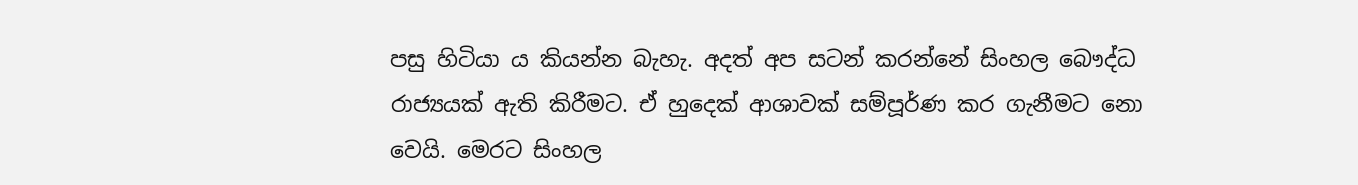පසු හිටියා ය කියන්න බැහැ. අදත් අප සටන් කරන්නේ සිංහල බෞද්ධ රාජ්‍යයක් ඇති කිරීමට. ඒ හුදෙක් ආශාවක් සම්පූර්ණ කර ගැනීමට නො වෙයි. මෙරට සිංහල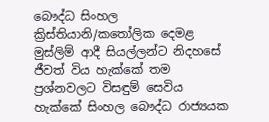බෞද්ධ සිංහල ක්‍රිස්තියානි/කතෝලික දෙමළ මුස්ලිම් ආදී සියල්ලන්ට නිදහසේ ජීවත් විය හැක්කේ තම ප්‍රශ්නවලට විසඳුම් සෙවිය හැක්කේ සිංහල බෞද්ධ රාජ්‍යයක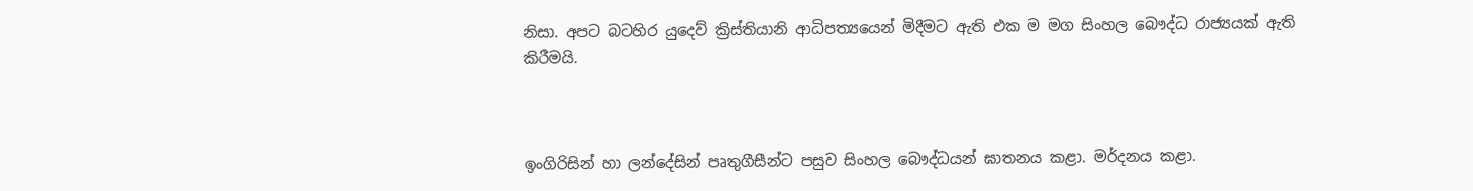නිසා. අපට බටහිර යුදෙව් ක්‍රිස්තියානි ආධිපත්‍යයෙන් මිදීමට ඇති එක ම මග සිංහල බෞද්ධ රාජ්‍යයක් ඇති කිරීමයි.



ඉංගිරිසින් හා ලන්දේසින් පෘතුගීසීන්ට පසුව සිංහල බෞද්ධයන් ඝාතනය කළා. මර්දනය කළා.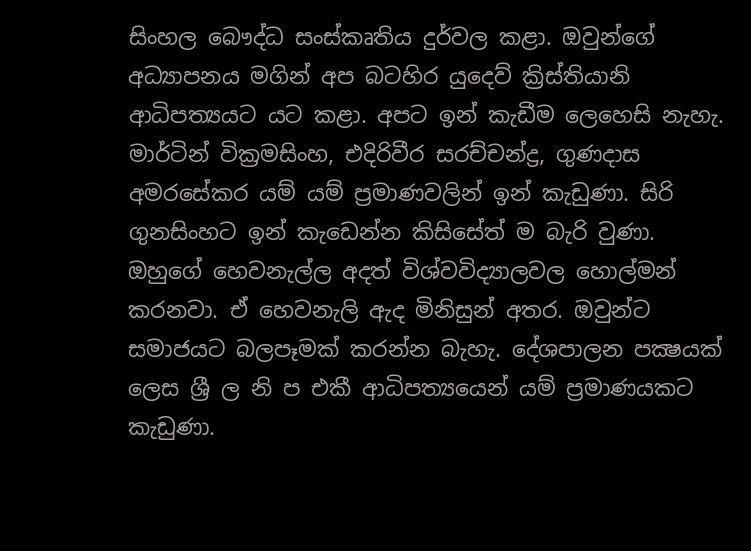සිංහල බෞද්ධ සංස්කෘතිය දුර්වල කළා. ඔවුන්ගේ අධ්‍යාපනය මගින් අප බටහිර යුදෙව් ක්‍රිස්තියානි ආධිපත්‍යයට යට කළා. අපට ඉන් කැඩීම ලෙහෙසි නැහැ. මාර්ටින් වික්‍රමසිංහ, එදිරිවීර සරච්චන්ද්‍ර, ගුණදාස අමරසේකර යම් යම් ප්‍රමාණවලින් ඉන් කැඩුණා. සිරි ගුනසිංහට ඉන් කැඩෙන්න කිසිසේත් ම බැරි වුණා. ඔහුගේ හෙවනැල්ල අදත් විශ්වවිද්‍යාලවල හොල්මන් කරනවා. ඒ හෙවනැලි ඇද මිනිසුන් අතර. ඔවුන්ට සමාජයට බලපෑමක් කරන්න බැහැ. දේශපාලන පක්‍ෂයක් ලෙස ශ්‍රී ල නි ප එකී ආධිපත්‍යයෙන් යම් ප්‍රමාණයකට කැඩුණා.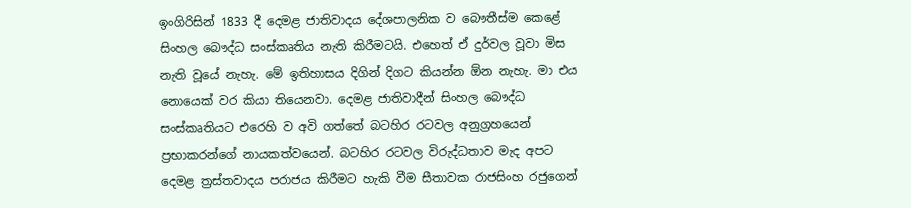ඉංගිරිසින් 1833 දී දෙමළ ජාතිවාදය දේශපාලනික ව බෞතීස්ම කෙළේ සිංහල බෞද්ධ සංස්කෘතිය නැති කිරීමටයි. එහෙත් ඒ දුර්වල වූවා මිස නැති වූයේ නැහැ. මේ ඉතිහාසය දිගින් දිගට කියන්න ඕන නැහැ. මා එය නොයෙක් වර කියා තියෙනවා. දෙමළ ජාතිවාදීන් සිංහල බෞද්ධ සංස්කෘතියට එරෙහි ව අවි ගත්තේ බටහිර රටවල අනුග්‍රහයෙන් ප්‍රභාකරන්ගේ නායකත්වයෙන්. බටහිර රටවල විරුද්ධතාව මැද අපට දෙමළ ත්‍රස්තවාදය පරාජය කිරීමට හැකි වීම සීතාවක රාජසිංහ රජුගෙන්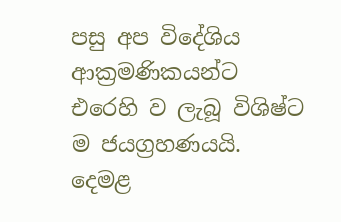පසු අප විදේශිය ආක්‍රමණිකයන්ට එරෙහි ව ලැබූ විශිෂ්ට ම ජයග්‍රහණයයි. දෙමළ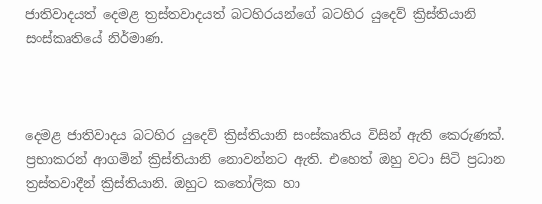ජාතිවාදයත් දෙමළ ත්‍රස්තවාදයත් බටහිරයන්ගේ බටහිර යුදෙව් ක්‍රිස්තියානි සංස්කෘතියේ නිර්මාණ.



දෙමළ ජාතිවාදය බටහිර යුදෙව් ක්‍රිස්තියානි සංස්කෘතිය විසින් ඇති කෙරුණක්. ප්‍රභාකරන් ආගමින් ක්‍රිස්තියානි නොවන්නට ඇති. එහෙත් ඔහු වටා සිටි ප්‍රධාන ත්‍රස්තවාදීන් ක්‍රිස්තියානි. ඔහුට කතෝලික හා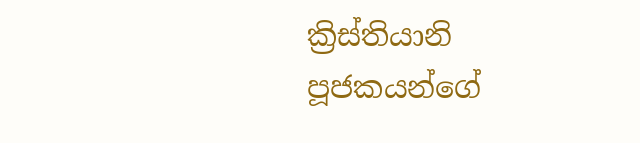ක්‍රිස්තියානි පූජකයන්ගේ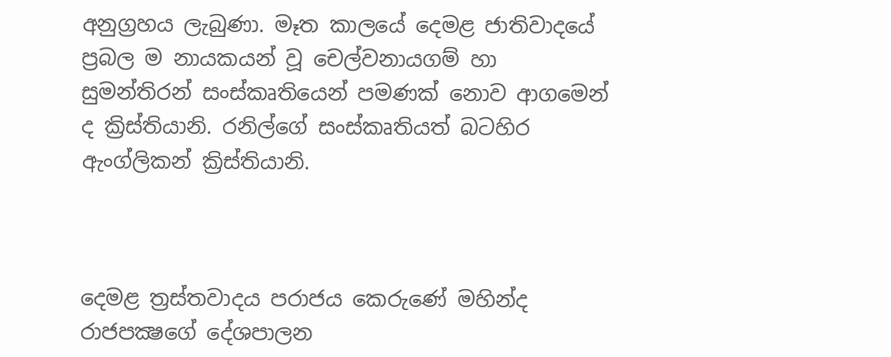අනුග්‍රහය ලැබුණා. මෑත කාලයේ දෙමළ ජාතිවාදයේ ප්‍රබල ම නායකයන් වූ චෙල්වනායගම් හා සුමන්තිරන් සංස්කෘතියෙන් පමණක් නොව ආගමෙන් ද ක්‍රිස්තියානි. රනිල්ගේ සංස්කෘතියත් බටහිර ඇංග්ලිකන් ක්‍රිස්තියානි.



දෙමළ ත්‍රස්තවාදය පරාජය කෙරුණේ මහින්ද රාජපක්‍ෂගේ දේශපාලන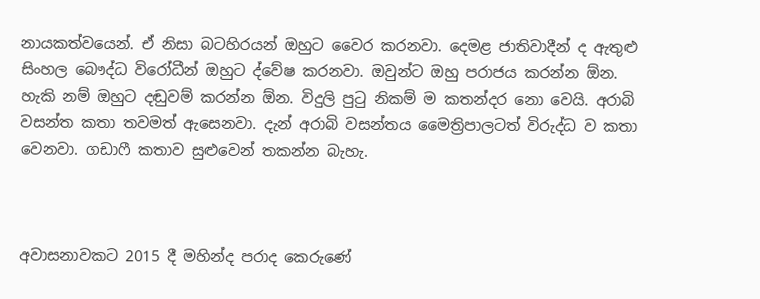නායකත්වයෙන්. ඒ නිසා බටහිරයන් ඔහුට වෛර කරනවා. දෙමළ ජාතිවාදීන් ද ඇතුළු සිංහල බෞද්ධ විරෝධීන් ඔහුට ද්වේෂ කරනවා. ඔවුන්ට ඔහු පරාජය කරන්න ඕන. හැකි නම් ඔහුට දඬුවම් කරන්න ඕන. විදුලි පුටු නිකම් ම කතන්දර නො වෙයි. අරාබි වසන්ත කතා තවමත් ඇසෙනවා. දැන් අරාබි වසන්තය මෛත්‍රිපාලටත් විරුද්ධ ව කතා වෙනවා. ගඩාෆී කතාව සුළුවෙන් තකන්න බැහැ.



අවාසනාවකට 2015 දී මහින්ද පරාද කෙරුණේ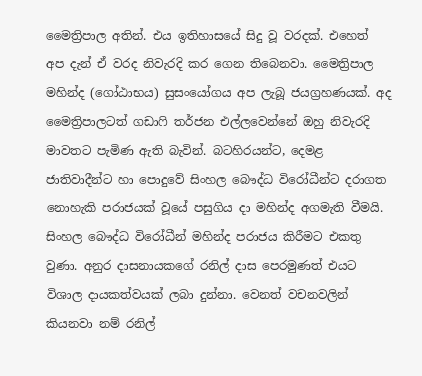මෛත්‍රිපාල අතින්. එය ඉතිහාසයේ සිදු වූ වරදක්. එහෙත් අප දැන් ඒ වරද නිවැරදි කර ගෙන තිබෙනවා. මෛත්‍රිපාල මහින්ද (ගෝඨාභය) සුසංයෝගය අප ලැබූ ජයග්‍රහණයක්. අද මෛත්‍රිපාලටත් ගඩාෆි තර්ජන එල්ලවෙන්නේ ඔහු නිවැරදි මාවතට පැමිණ ඇති බැවින්. බටහිරයන්ට, දෙමළ ජාතිවාදීන්ට හා පොදුවේ සිංහල බෞද්ධ විරෝධීන්ට දරාගත නොහැකි පරාජයක් වූයේ පසුගිය දා මහින්ද අගමැති වීමයි. සිංහල බෞද්ධ විරෝධීන් මහින්ද පරාජය කිරීමට එකතු වුණා. අනුර දාසනායකගේ රනිල් දාස පෙරමුණත් එයට විශාල දායකත්වයක් ලබා දුන්නා. වෙනත් වචනවලින් කියනවා නම් රනිල්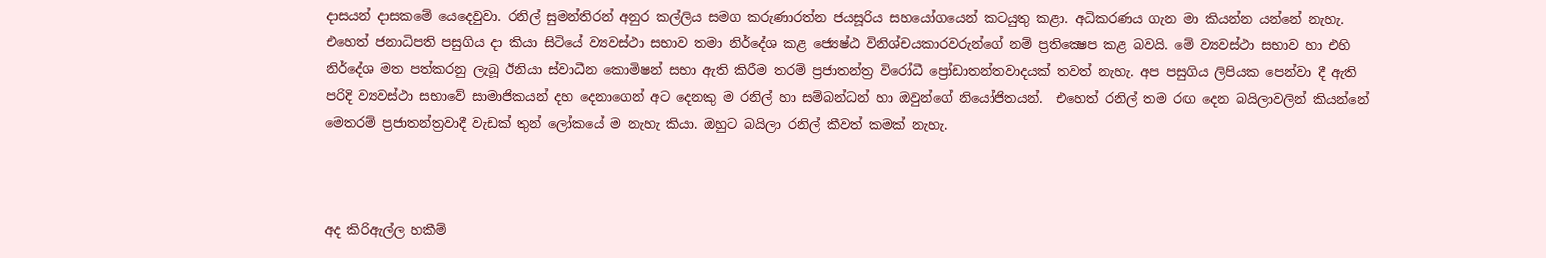දාසයන් දාසකමේ යෙදෙවුවා. රනිල් සුමන්තිරන් අනුර කල්ලිය සමග කරුණාරත්න ජයසූරිය සහයෝගයෙන් කටයුතු කළා. අධිකරණය ගැන මා කියන්න යන්නේ නැහැ. එහෙත් ජනාධිපති පසුගිය දා කියා සිටියේ ව්‍යවස්ථා සභාව තමා නිර්දේශ කළ ජ්‍යෙෂ්ඨ විනිශ්චයකාරවරුන්ගේ නම් ප්‍රතික්‍ෂෙප කළ බවයි. මේ ව්‍යවස්ථා සභාව හා එහි නිර්දේශ මත පත්කරනු ලැබූ ඊනියා ස්වාධීන කොමිෂන් සභා ඇති කිරීම තරම් ප්‍රජාතන්ත්‍ර විරෝධී ප්‍රෝඩාතන්තවාදයක් තවත් නැහැ. අප පසුගිය ලිපියක පෙන්වා දී ඇති පරිදි ව්‍යවස්ථා සභාවේ සාමාජිකයන් දහ දෙනාගෙන් අට දෙනකු ම රනිල් හා සම්බන්ධන් හා ඔවුන්ගේ නියෝජිතයන්.  එහෙත් රනිල් තම රඟ දෙන බයිලාවලින් කියන්නේ මෙතරම් ප්‍රජාතන්ත්‍රවාදී වැඩක් තුන් ලෝකයේ ම නැහැ කියා. ඔහුට බයිලා රනිල් කීවත් කමක් නැහැ.



අද කිරිඇල්ල හකීම්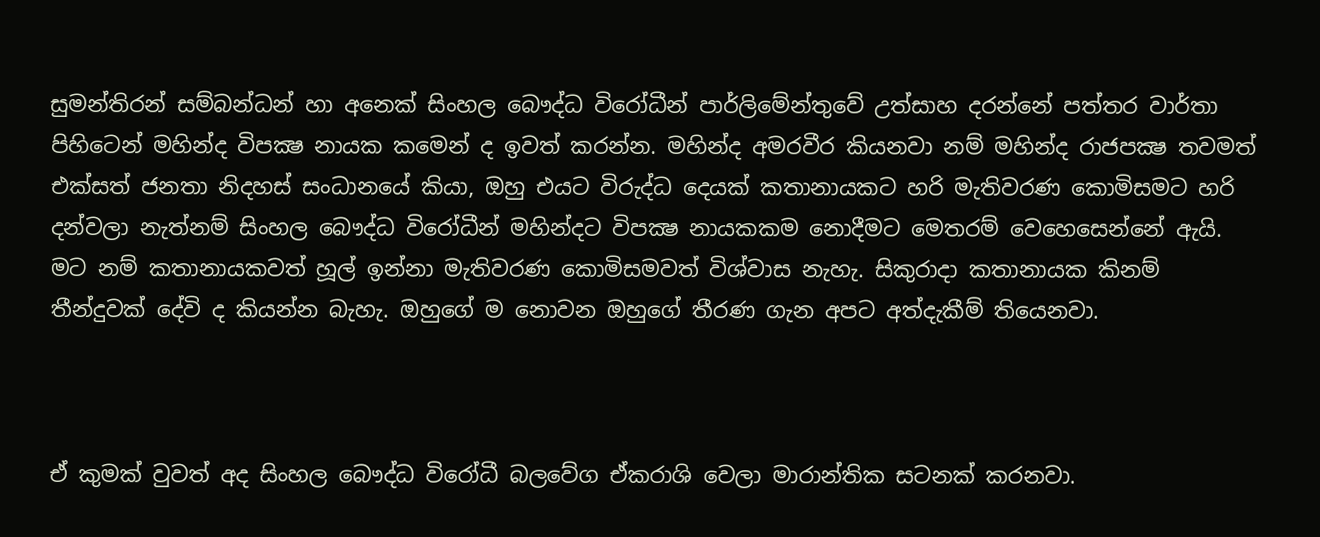සුමන්තිරන් සම්බන්ධන් හා අනෙක් සිංහල බෞද්ධ විරෝධීන් පාර්ලිමේන්තුවේ උත්සාහ දරන්නේ පත්තර වාර්තා පිහිටෙන් මහින්ද විපක්‍ෂ නායක කමෙන් ද ඉවත් කරන්න. මහින්ද අමරවීර කියනවා නම් මහින්ද රාජපක්‍ෂ තවමත් එක්සත් ජනතා නිදහස් සංධානයේ කියා, ඔහු එයට විරුද්ධ දෙයක් කතානායකට හරි මැතිවරණ කොමිසමට හරි දන්වලා නැත්නම් සිංහල බෞද්ධ විරෝධීන් මහින්දට විපක්‍ෂ නායකකම නොදීමට මෙතරම් වෙහෙසෙන්නේ ඇයි. මට නම් කතානායකවත් හූල් ඉන්නා මැතිවරණ කොමිසමවත් විශ්වාස නැහැ. සිකුරාදා කතානායක කිනම් තීන්දුවක් දේවි ද කියන්න බැහැ. ඔහුගේ ම නොවන ඔහුගේ තීරණ ගැන අපට අත්දැකීම් තියෙනවා.



ඒ කුමක් වුවත් අද සිංහල බෞද්ධ විරෝධී බලවේග ඒකරාශි වෙලා මාරාන්තික සටනක් කරනවා.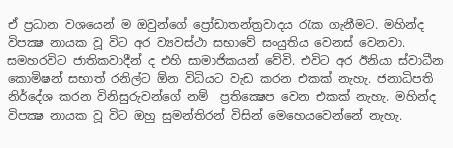ඒ ප්‍රධාන වශයෙන් ම ඔවුන්ගේ ප්‍රෝඩාතන්ත්‍රවාදය රැක ගැනීමට. මහින්ද විපක්‍ෂ නායක වූ විට අර ව්‍යවස්ථා සභාවේ සංයුතිය වෙනස් වෙනවා. සමහරවිට ජාතිකවාදීන් ද එහි සාමාජිකයන් වේවි. එවිට අර ඊනියා ස්වාධීන කොමිෂන් සභාත් රනිල්ට ඕන විධියට වැඩ කරන එකක් නැහැ. ජනාධිපති නිර්දේශ කරන විනිසුරුවන්ගේ නම්  ප්‍රතික්‍ෂෙප වෙන එකක් නැහැ. මහින්ද විපක්‍ෂ නායක වූ විට ඔහු සුමන්තිරන් විසින් මෙහෙයවෙන්නේ නැහැ.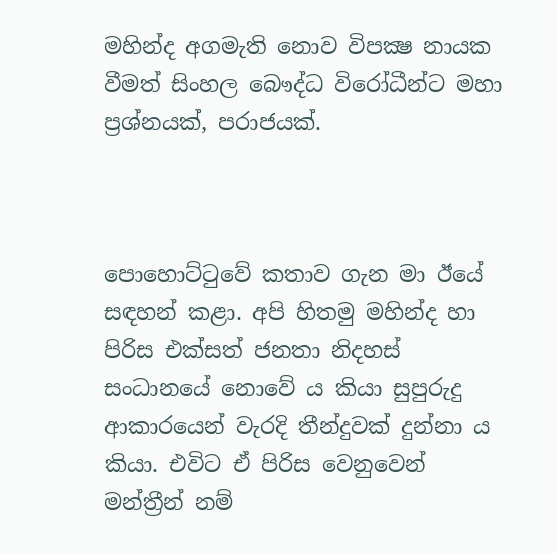මහින්ද අගමැති නොව විපක්‍ෂ නායක වීමත් සිංහල බෞද්ධ විරෝධීන්ට මහා ප්‍රශ්නයක්, පරාජයක්.



පොහොට්ටුවේ කතාව ගැන මා ඊයේ සඳහන් කළා. අපි හිතමු මහින්ද හා පිරිස එක්සත් ජනතා නිදහස් සංධානයේ නොවේ ය කියා සුපුරුදු ආකාරයෙන් වැරදි තීන්දුවක් දුන්නා ය කියා. එවිට ඒ පිරිස වෙනුවෙන් මන්ත්‍රීන් නම්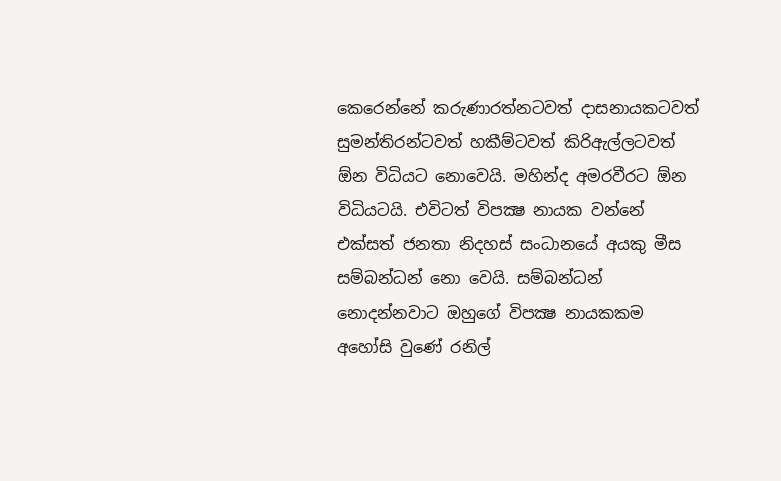කෙරෙන්නේ කරුණාරත්නටවත් දාසනායකටවත් සුමන්තිරන්ටවත් හකීම්ටවත් කිරිඇල්ලටවත් ඕන විධියට නොවෙයි. මහින්ද අමරවීරට ඕන විධියටයි. එවිටත් විපක්‍ෂ නායක වන්නේ එක්සත් ජනතා නිදහස් සංධානයේ අයකු මීස සම්බන්ධන් නො වෙයි. සම්බන්ධන් නොදන්නවාට ඔහුගේ විපක්‍ෂ නායකකම අහෝසි වුණේ රනිල්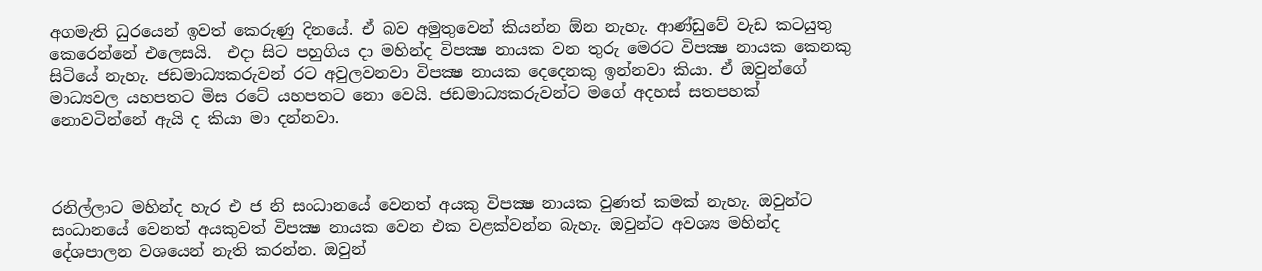අගමැති ධුරයෙන් ඉවත් කෙරුණු දිනයේ. ඒ බව අමුතුවෙන් කියන්න ඕන නැහැ. ආණ්ඩුවේ වැඩ කටයුතු කෙරෙන්නේ එලෙසයි.  එදා සිට පහුගිය දා මහින්ද විපක්‍ෂ නායක වන තුරු මෙරට විපක්‍ෂ නායක කෙනකු සිටියේ නැහැ. ජඩමාධ්‍යකරුවන් රට අවුලවනවා විපක්‍ෂ නායක දෙදෙනකු ඉන්නවා කියා. ඒ ඔවුන්ගේ මාධ්‍යවල යහපතට මිස රටේ යහපතට නො වෙයි. ජඩමාධ්‍යකරුවන්ට මගේ අදහස් සතපහක් නොවටින්නේ ඇයි ද කියා මා දන්නවා.



රනිල්ලාට මහින්ද හැර එ ජ නි සංධානයේ වෙනත් අයකු විපක්‍ෂ නායක වුණත් කමක් නැහැ. ඔවුන්ට සංධානයේ වෙනත් අයකුවත් විපක්‍ෂ නායක වෙන එක වළක්වන්න බැහැ. ඔවුන්ට අවශ්‍ය මහින්ද දේශපාලන වශයෙන් නැති කරන්න. ඔවුන්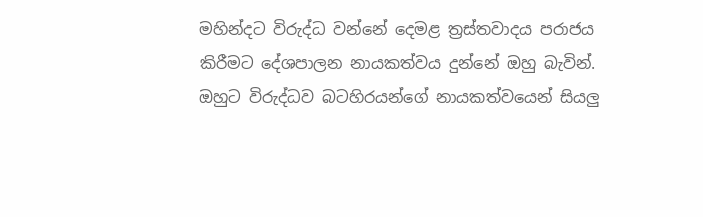මහින්දට විරුද්ධ වන්නේ දෙමළ ත්‍රස්තවාදය පරාජය කිරීමට දේශපාලන නායකත්වය දුන්නේ ඔහු බැවින්. ඔහුට විරුද්ධව බටහිරයන්ගේ නායකත්වයෙන් සියලු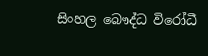සිංහල බෞද්ධ විරෝධී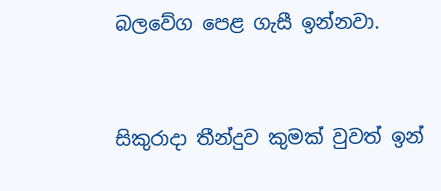බලවේග පෙළ ගැසී ඉන්නවා.



සිකුරාදා තීන්දුව කුමක් වුවත් ඉන්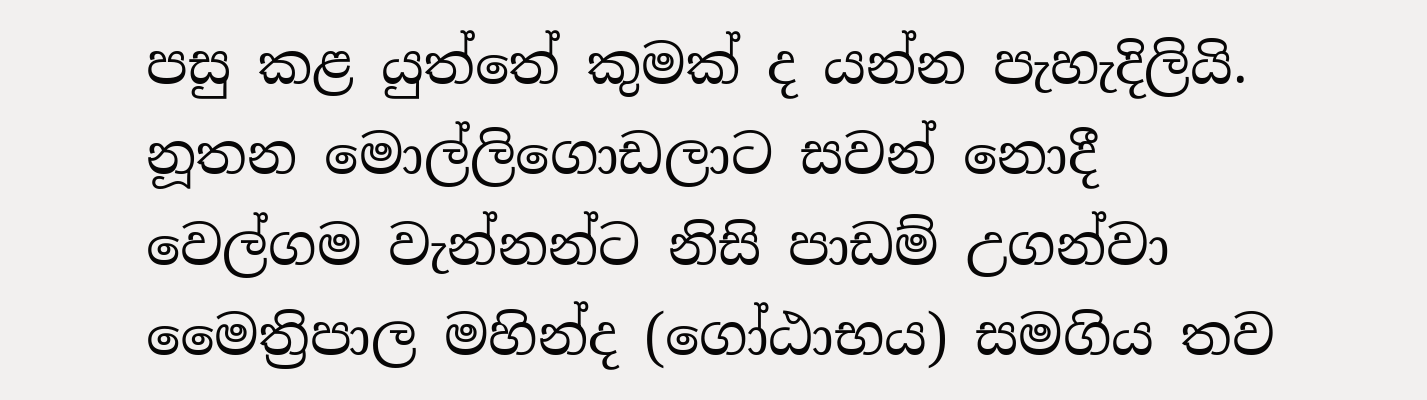පසු කළ යුත්තේ කුමක් ද යන්න පැහැදිලියි. නූතන මොල්ලිගොඩලාට සවන් නොදී වෙල්ගම වැන්නන්ට නිසි පාඩම් උගන්වා මෛත්‍රිපාල මහින්ද (ගෝඨාභය) සමගිය තව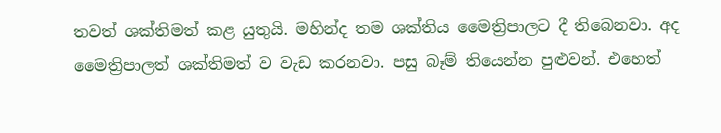තවත් ශක්තිමත් කළ යුතුයි. මහින්ද තම ශක්තිය මෛත්‍රිපාලට දී තිබෙනවා. අද මෛත්‍රිපාලත් ශක්තිමත් ව වැඩ කරනවා. පසු බෑම් තියෙන්න පුළුවන්. එහෙත්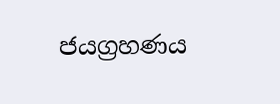ජයග්‍රහණය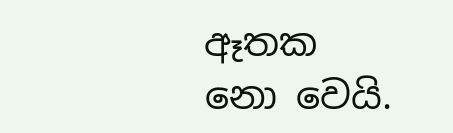ඈතක නො වෙයි.